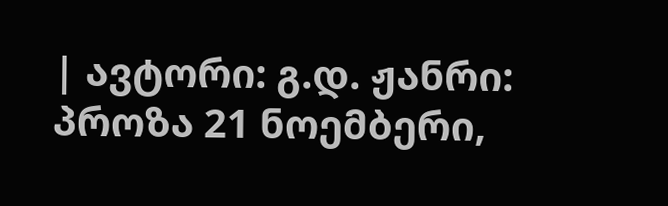| ავტორი: გ.დ. ჟანრი: პროზა 21 ნოემბერი,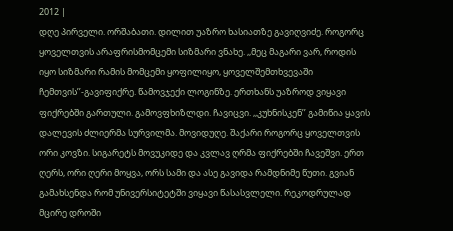2012 |
დღე პირველი. ორშაბათი. დილით უაზრო ხასიათზე გავიღვიძე. როგორც ყოველთვის არაფრისმომცემი სიზმარი ვნახე. ,,მეც მაგარი ვარ, როდის იყო სიზმარი რამის მომცემი ყოფილიყო, ყოველშემთხვევაში ჩემთვის’’-გავიფიქრე. წამოვჯექი ლოგინზე. ერთხანს უაზროდ ვიყავი ფიქრებში გართული. გამოვფხიზლდი. ჩავიცვი. ,,კუხნისკენ’’ გამიწია ყავის დალევის ძლიერმა სურვილმა. მოვიდუღე. შაქარი როგორც ყოველთვის ორი კოვზი. სიგარეტს მოვუკიდე და კვლავ ღრმა ფიქრებში ჩავეშვი. ერთ ღერს, ორი ღერი მოყვა, ორს სამი და ასე გავიდა რამდნიმე წუთი. გვიან გამახსენდა რომ უნივერსიტეტში ვიყავი წასასვლელი. რეკოდრულად მცირე დროში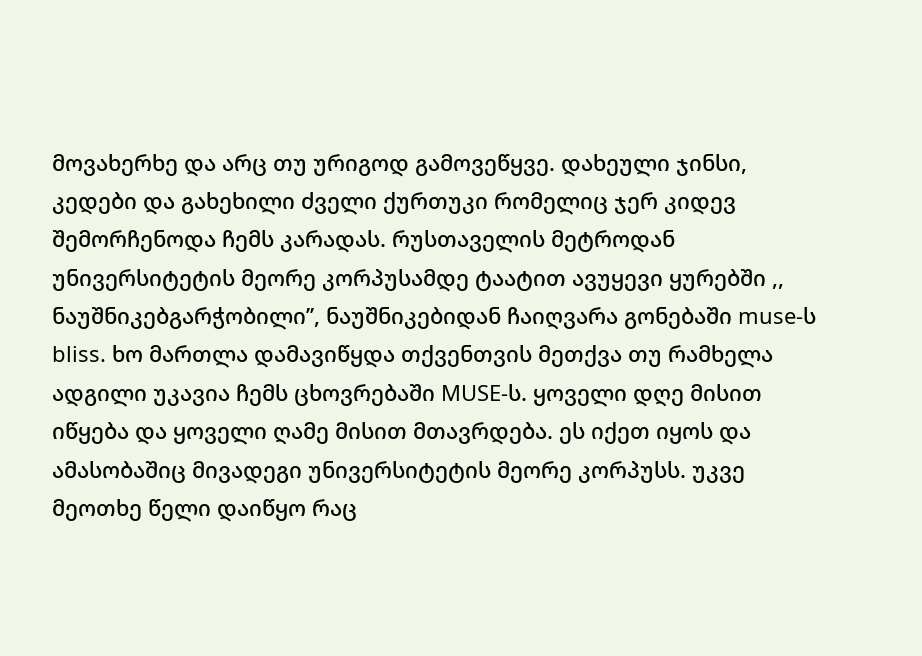მოვახერხე და არც თუ ურიგოდ გამოვეწყვე. დახეული ჯინსი, კედები და გახეხილი ძველი ქურთუკი რომელიც ჯერ კიდევ შემორჩენოდა ჩემს კარადას. რუსთაველის მეტროდან უნივერსიტეტის მეორე კორპუსამდე ტაატით ავუყევი ყურებში ,, ნაუშნიკებგარჭობილი’’, ნაუშნიკებიდან ჩაიღვარა გონებაში muse-ს bliss. ხო მართლა დამავიწყდა თქვენთვის მეთქვა თუ რამხელა ადგილი უკავია ჩემს ცხოვრებაში MUSE-ს. ყოველი დღე მისით იწყება და ყოველი ღამე მისით მთავრდება. ეს იქეთ იყოს და ამასობაშიც მივადეგი უნივერსიტეტის მეორე კორპუსს. უკვე მეოთხე წელი დაიწყო რაც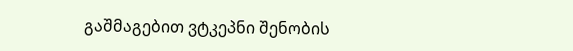გაშმაგებით ვტკეპნი შენობის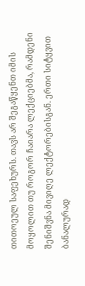თითოეულ საფეხურს. თავს არ შეგაწყენთ იმის მოყოლით თუ როგორ ჩაიარა ლექციებმა, რამდენი შენიშვნა მივიღე ლექტორებისგან. ერთი სიტყვით ბანალურად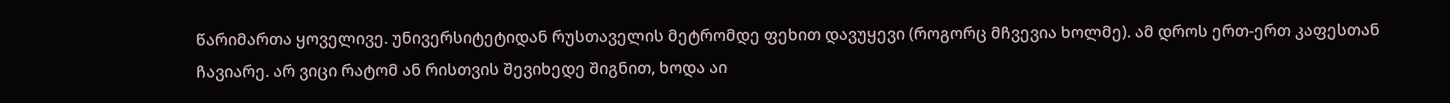წარიმართა ყოველივე. უნივერსიტეტიდან რუსთაველის მეტრომდე ფეხით დავუყევი (როგორც მჩვევია ხოლმე). ამ დროს ერთ-ერთ კაფესთან ჩავიარე. არ ვიცი რატომ ან რისთვის შევიხედე შიგნით, ხოდა აი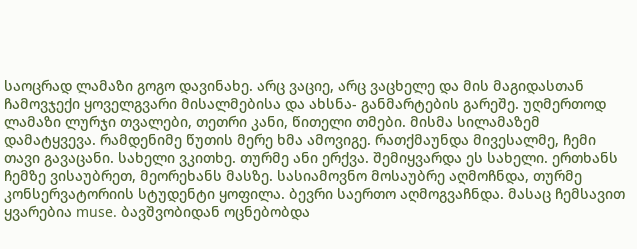საოცრად ლამაზი გოგო დავინახე. არც ვაციე, არც ვაცხელე და მის მაგიდასთან ჩამოვჯექი ყოველგვარი მისალმებისა და ახსნა- განმარტების გარეშე. უღმერთოდ ლამაზი ლურჯი თვალები, თეთრი კანი, წითელი თმები. მისმა სილამაზემ დამატყვევა. რამდენიმე წუთის მერე ხმა ამოვიგე. რათქმაუნდა მივესალმე, ჩემი თავი გავაცანი. სახელი ვკითხე. თურმე ანი ერქვა. შემიყვარდა ეს სახელი. ერთხანს ჩემზე ვისაუბრეთ, მეორეხანს მასზე. სასიამოვნო მოსაუბრე აღმოჩნდა, თურმე კონსერვატორიის სტუდენტი ყოფილა. ბევრი საერთო აღმოგვაჩნდა. მასაც ჩემსავით ყვარებია muse. ბავშვობიდან ოცნებობდა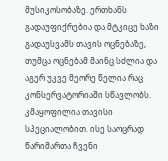მუსიკოსობაზე. ერთხანს გადაუფიქრებია და მტკიცე ხაზი გადაუსვამს თავის ოცნებაზე, თუმცა ოცნებამ მაინც სძლია და აგერ უკვე მეორე წელია რაც კონსერვატორიაში სწავლობს. კმაყოფილია თავისი სპეციალობით. ისე საოცრად წარიმართა ჩვენი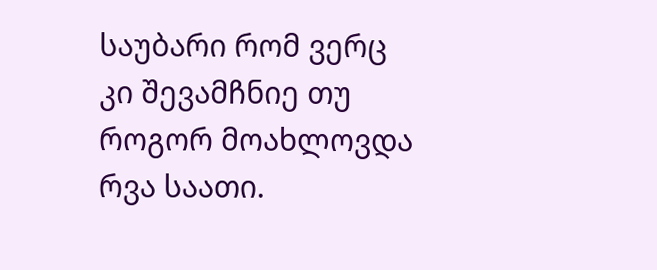საუბარი რომ ვერც კი შევამჩნიე თუ როგორ მოახლოვდა რვა საათი.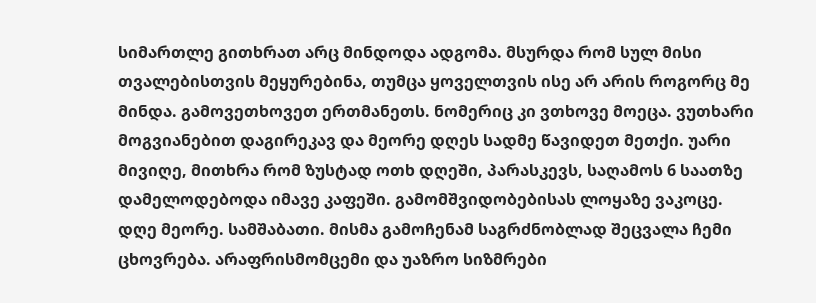სიმართლე გითხრათ არც მინდოდა ადგომა. მსურდა რომ სულ მისი თვალებისთვის მეყურებინა, თუმცა ყოველთვის ისე არ არის როგორც მე მინდა. გამოვეთხოვეთ ერთმანეთს. ნომერიც კი ვთხოვე მოეცა. ვუთხარი მოგვიანებით დაგირეკავ და მეორე დღეს სადმე წავიდეთ მეთქი. უარი მივიღე, მითხრა რომ ზუსტად ოთხ დღეში, პარასკევს, საღამოს 6 საათზე დამელოდებოდა იმავე კაფეში. გამომშვიდობებისას ლოყაზე ვაკოცე.
დღე მეორე. სამშაბათი. მისმა გამოჩენამ საგრძნობლად შეცვალა ჩემი ცხოვრება. არაფრისმომცემი და უაზრო სიზმრები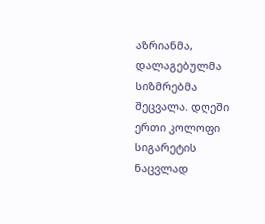აზრიანმა, დალაგებულმა სიზმრებმა შეცვალა. დღეში ერთი კოლოფი სიგარეტის ნაცვლად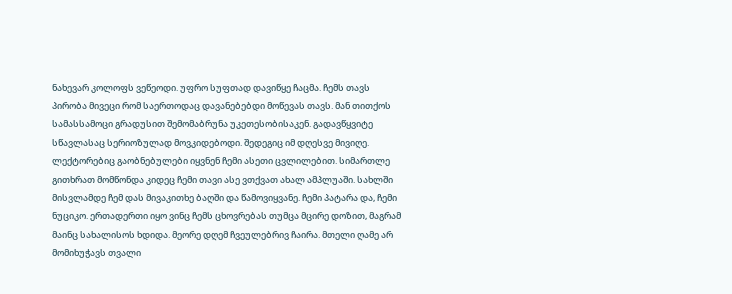ნახევარ კოლოფს ვეწეოდი. უფრო სუფთად დავიწყე ჩაცმა. ჩემს თავს პირობა მივეცი რომ საერთოდაც დავანებებდი მოწევას თავს. მან თითქოს სამასსამოცი გრადუსით შემომაბრუნა უკეთესობისაკენ. გადავწყვიტე სწავლასაც სერიოზულად მოვკიდებოდი. შედეგიც იმ დღესვე მივიღე. ლექტორებიც გაობნებულები იყვნენ ჩემი ასეთი ცვლილებით. სიმართლე გითხრათ მომწონდა კიდეც ჩემი თავი ასე ვთქვათ ახალ ამპლუაში. სახლში მისვლამდე ჩემ დას მივაკითხე ბაღში და წამოვიყვანე. ჩემი პატარა და, ჩემი ნუციკო. ერთადერთი იყო ვინც ჩემს ცხოვრებას თუმცა მცირე დოზით, მაგრამ მაინც სახალისოს ხდიდა. მეორე დღემ ჩვეულებრივ ჩაირა. მთელი ღამე არ მომიხუჭავს თვალი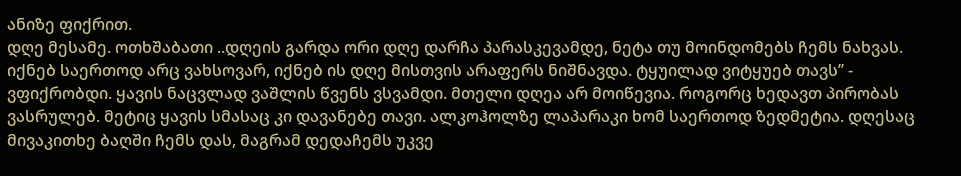ანიზე ფიქრით.
დღე მესამე. ოთხშაბათი ..დღეის გარდა ორი დღე დარჩა პარასკევამდე, ნეტა თუ მოინდომებს ჩემს ნახვას. იქნებ საერთოდ არც ვახსოვარ, იქნებ ის დღე მისთვის არაფერს ნიშნავდა. ტყუილად ვიტყუებ თავს’’ - ვფიქრობდი. ყავის ნაცვლად ვაშლის წვენს ვსვამდი. მთელი დღეა არ მოიწევია. როგორც ხედავთ პირობას ვასრულებ. მეტიც ყავის სმასაც კი დავანებე თავი. ალკოჰოლზე ლაპარაკი ხომ საერთოდ ზედმეტია. დღესაც მივაკითხე ბაღში ჩემს დას, მაგრამ დედაჩემს უკვე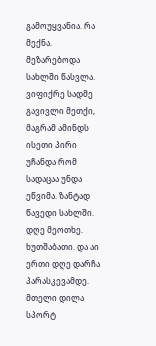გამოუყვანია. რა მექნა. მეზარებოდა სახლში წასვლა. ვიფიქრე სადმე გავივლი მეთქი, მაგრამ ამინდს ისეთი პირი უჩანდა რომ სადაცაა უნდა ეწვიმა. ზანტად წავედი სახლში.
დღე მეოთხე. ხუთშაბათი. და აი ერთი დღე დარჩა პარასკევამდე. მთელი დილა სპორტ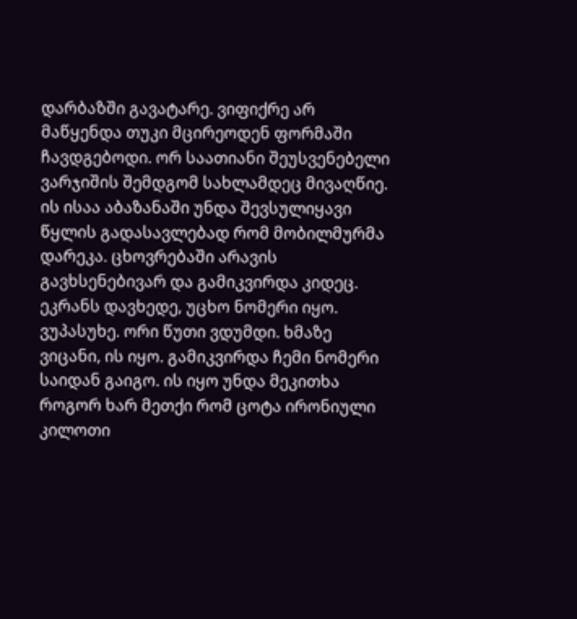დარბაზში გავატარე. ვიფიქრე არ მაწყენდა თუკი მცირეოდენ ფორმაში ჩავდგებოდი. ორ საათიანი შეუსვენებელი ვარჯიშის შემდგომ სახლამდეც მივაღწიე. ის ისაა აბაზანაში უნდა შევსულიყავი წყლის გადასავლებად რომ მობილმურმა დარეკა. ცხოვრებაში არავის გავხსენებივარ და გამიკვირდა კიდეც. ეკრანს დავხედე, უცხო ნომერი იყო. ვუპასუხე. ორი წუთი ვდუმდი. ხმაზე ვიცანი, ის იყო. გამიკვირდა ჩემი ნომერი საიდან გაიგო. ის იყო უნდა მეკითხა როგორ ხარ მეთქი რომ ცოტა ირონიული კილოთი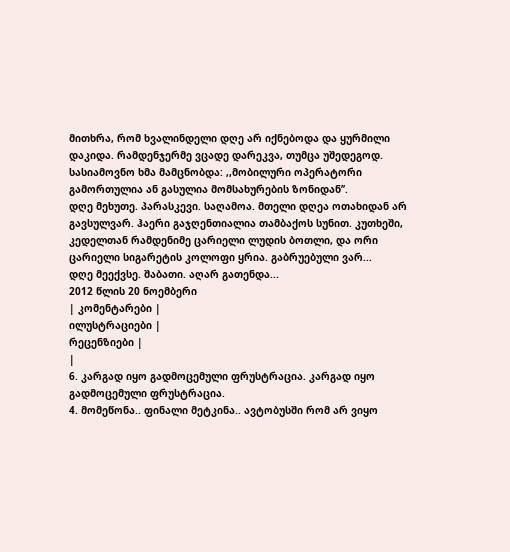მითხრა, რომ ხვალინდელი დღე არ იქნებოდა და ყურმილი დაკიდა. რამდენჯერმე ვცადე დარეკვა, თუმცა უშედეგოდ. სასიამოვნო ხმა მამცნობდა: ,,მობილური ოპერატორი გამორთულია ან გასულია მომსახურების ზონიდან’’.
დღე მეხუთე. პარასკევი. საღამოა. მთელი დღეა ოთახიდან არ გავსულვარ. ჰაერი გაჯღენთიალია თამბაქოს სუნით. კუთხეში, კედელთან რამდენიმე ცარიელი ლუდის ბოთლი, და ორი ცარიელი სიგარეტის კოლოფი ყრია. გაბრუებული ვარ...
დღე მეექვსე. შაბათი. აღარ გათენდა...
2012 წლის 20 ნოემბერი
| კომენტარები |
ილუსტრაციები |
რეცენზიები |
|
6. კარგად იყო გადმოცემული ფრუსტრაცია. კარგად იყო გადმოცემული ფრუსტრაცია.
4. მომეწონა.. ფინალი მეტკინა.. ავტობუსში რომ არ ვიყო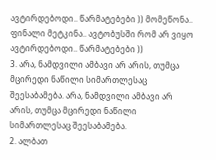ავტირდებოდი.. წარმატებები )) მომეწონა.. ფინალი მეტკინა.. ავტობუსში რომ არ ვიყო ავტირდებოდი.. წარმატებები ))
3. არა, ნამდვილი ამბავი არ არის, თუმცა მცირედი ნაწილი სიმართლესაც შეესაბამება. არა, ნამდვილი ამბავი არ არის, თუმცა მცირედი ნაწილი სიმართლესაც შეესაბამება.
2. ალბათ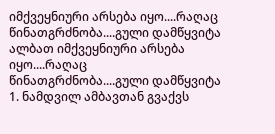იმქვეყნიური არსება იყო....რაღაც წინათგრძნობა....გული დამწყვიტა ალბათ იმქვეყნიური არსება იყო....რაღაც წინათგრძნობა....გული დამწყვიტა
1. ნამდვილ ამბავთან გვაქვს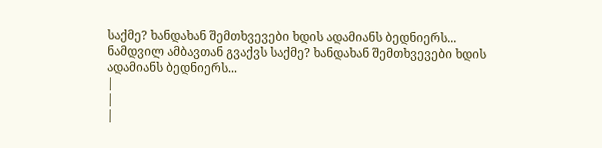საქმე? ხანდახან შემთხვევები ხდის ადამიანს ბედნიერს... ნამდვილ ამბავთან გვაქვს საქმე? ხანდახან შემთხვევები ხდის ადამიანს ბედნიერს...
|
|
|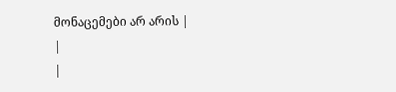მონაცემები არ არის |
|
|